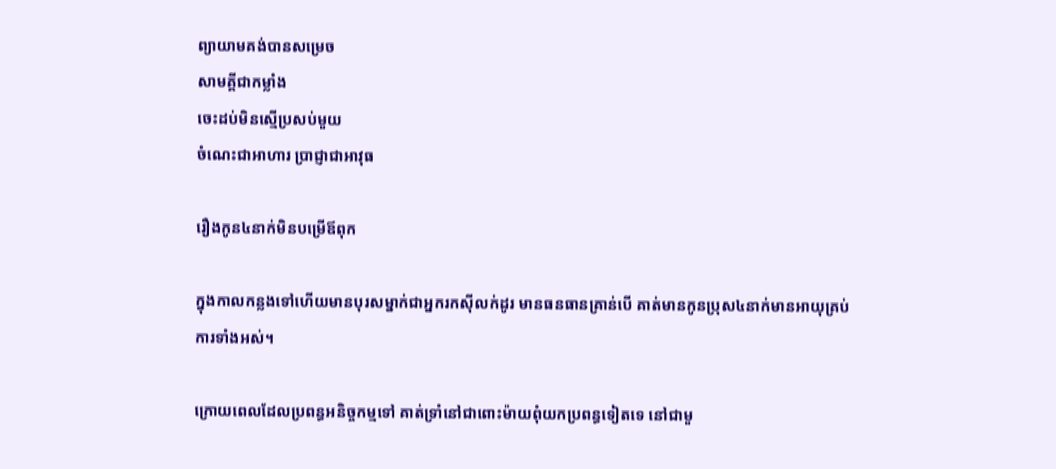ព្យាយាមគង់បានសម្រេច
សាមគ្គីជាកម្លាំង
ចេះដប់មិនស្មើប្រសប់មួយ
ចំណេះជាអាហារ ប្រាជ្ញាជាអាវុធ

រឿងកូន៤នាក់មិនបម្រើឪពុក

ក្នុងកាលកន្លងទៅហើយមានបុរសម្នាក់ជាអ្នករកស៊ីលក់ដូរ មានធនធានគ្រាន់បើ គាត់មានកូនប្រុស៤នាក់មានអាយុគ្រប់ការទាំងអស់។

ក្រោយពេលដែលប្រពន្ធអនិច្ចកម្មទៅ គាត់ទ្រាំនៅជាពោះម៉ាយពុំយកប្រពន្ធទៀតទេ នៅជាមួ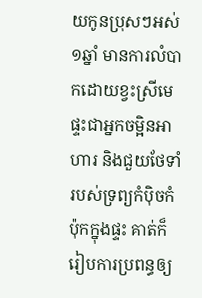យកូនប្រុសៗអស់១ឆ្នាំ មានការលំបាកដោយខ្វះស្រីមេផ្ទះជាអ្នកចម្អិនអាហារ និងជួយថែទាំរបស់ទ្រព្យកំប៉ិចកំប៉ុកក្នុងផ្ទះ គាត់ក៏រៀបការប្រពន្ធឲ្យ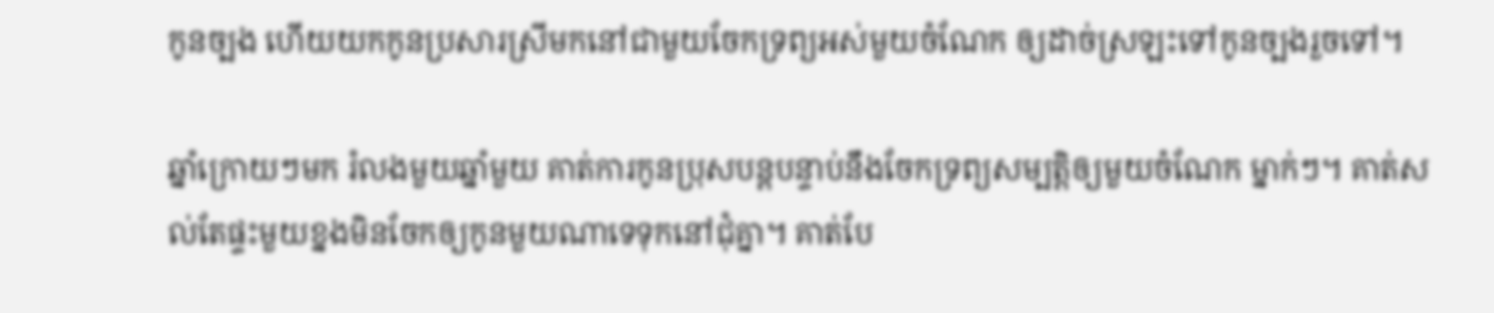កូនច្បង ហើយយកកូនប្រសារស្រីមកនៅជាមួយចែកទ្រព្យអស់មួយចំណែក ឲ្យដាច់ស្រឡះទៅកូនច្បងរួចទៅ។

ឆ្នាំក្រោយៗមក រំលងមួយឆ្នាំមួយ គាត់ការកូនប្រុសបន្តបន្ទាប់នឹងចែកទ្រព្យសម្បត្តិឲ្យមួយចំណែក ម្នាក់ៗ។ គាត់សល់តែផ្ទះមួយខ្នងមិនចែកឲ្យកូនមួយណាទេទុកនៅជុំគ្នា។ គាត់បែ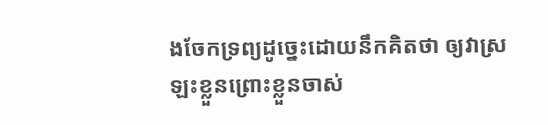ងចែកទ្រព្យដូច្នេះដោយនឹកគិតថា ឲ្យវាស្រឡះខ្លួនព្រោះខ្លួនចាស់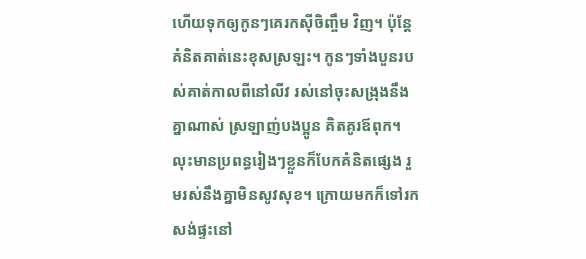ហើយទុកឲ្យកូនៗគេរកស៊ីចិញ្ចឹម វិញ។ ប៉ុន្តែគំនិតគាត់នេះខុសស្រឡះ។ កូនៗទាំងបួនរបស់គាត់កាលពីនៅលីវ រស់នៅចុះសង្រុងនឹងគ្នាណាស់ ស្រឡាញ់បងប្អូន គិតគូរឪពុក។ លុះមានប្រពន្ធរៀងៗខ្លួនក៏បែកគំនិតផ្សេង រួមរស់នឹងគ្នាមិនសូវសុខ។ ក្រោយមកក៏ទៅរកសង់ផ្ទះនៅ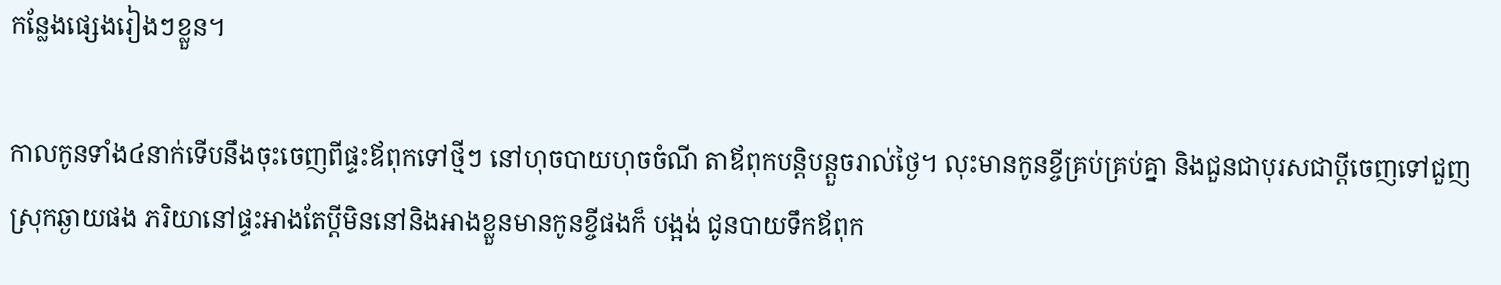កន្លែងផ្សេងរៀងៗខ្លួន។

កាលកូនទាំង៤នាក់ទើបនឹងចុះចេញពីផ្ទះឪពុកទៅថ្មីៗ នៅហុចបាយហុចចំណី តាឪពុកបន្តិបន្តួចរាល់ថ្ងៃ។ លុះមានកូនខ្ចីគ្រប់គ្រប់គ្នា និងជួនជាបុរសជាប្តីចេញទៅជួញស្រុកឆ្ងាយផង ភរិយានៅផ្ទះអាងតែប្តីមិននៅនិងអាងខ្លួនមានកូនខ្ចីផងក៏ បង្អង់ ជូនបាយទឹកឪពុក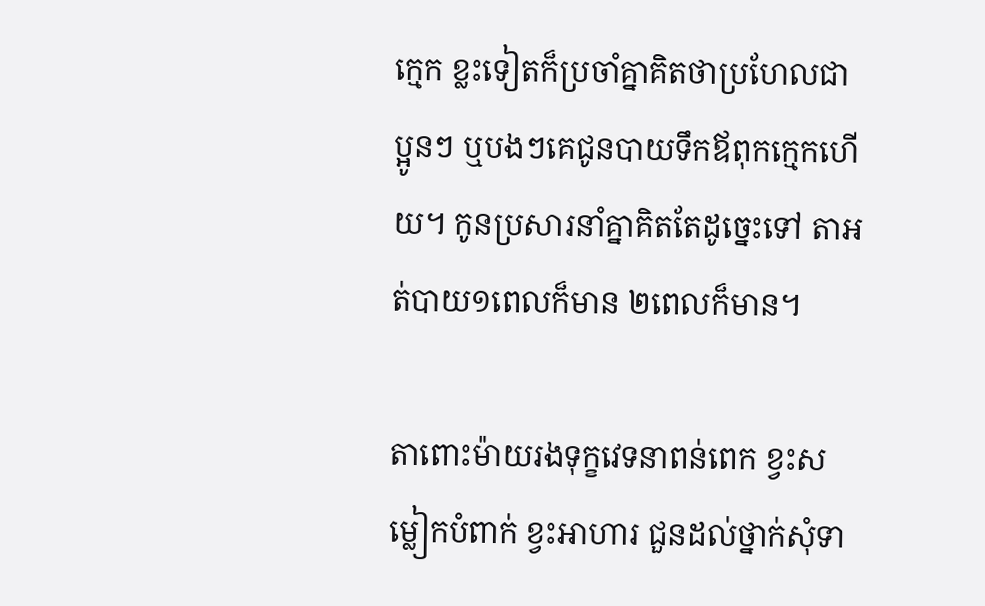ក្មេក ខ្លះទៀតក៏ប្រចាំគ្នាគិតថាប្រហែលជាប្អូនៗ ឬបងៗគេជូនបាយទឹកឪពុកក្មេកហើយ។ កូនប្រសារនាំគ្នាគិតតែដូច្នេះទៅ តាអត់បាយ១ពេលក៏មាន ២ពេលក៏មាន។

តាពោះម៉ាយរងទុក្ខវេទនាពន់ពេក ខ្វះសម្លៀកបំពាក់ ខ្វះអាហារ ជួនដល់ថ្នាក់សុំទា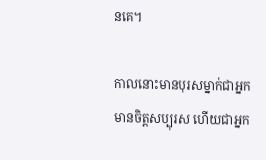នគេ។

កាលនោះមានបុរសម្នាក់ជាអ្នកមានចិត្តសប្បុរស ហើយជាអ្នក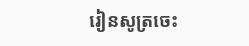រៀនសូត្រចេះ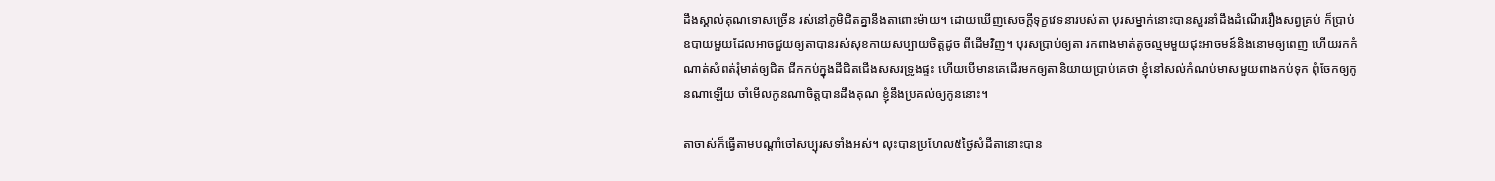ដឹងស្គាល់គុណទោសច្រើន រស់នៅភូមិជិតគ្នានឹងតាពោះម៉ាយ។ ដោយឃើញសេចក្តីទុក្ខវេទនារបស់តា បុរសម្នាក់នោះបានសួរនាំដឹងដំណើររឿងសព្វគ្រប់ ក៏ប្រាប់ឧបាយមួយដែលអាចជួយឲ្យតាបានរស់សុខកាយសប្បាយចិត្តដូច ពីដើមវិញ។ បុរសប្រាប់ឲ្យតា រកពាងមាត់តូចល្មមមួយជុះអាចមន៍និងនោមឲ្យពេញ ហើយរកកំណាត់សំពត់រុំមាត់ឲ្យជិត ជីកកប់ក្នុងដីជិតជើងសសរទ្រូងផ្ទះ ហើយបើមានគេដើរមកឲ្យតានិយាយប្រាប់គេថា ខ្ញុំនៅសល់កំណប់មាសមួយពាងកប់ទុក ពុំចែកឲ្យកូនណាឡើយ ចាំមើលកូនណាចិត្តបានដឹងគុណ ខ្ញុំនឹងប្រគល់ឲ្យកូននោះ។

តាចាស់ក៏ធ្វើតាមបណ្តាំចៅសប្បុរសទាំងអស់។ លុះបានប្រហែល៥ថ្ងៃសំដីតានោះបាន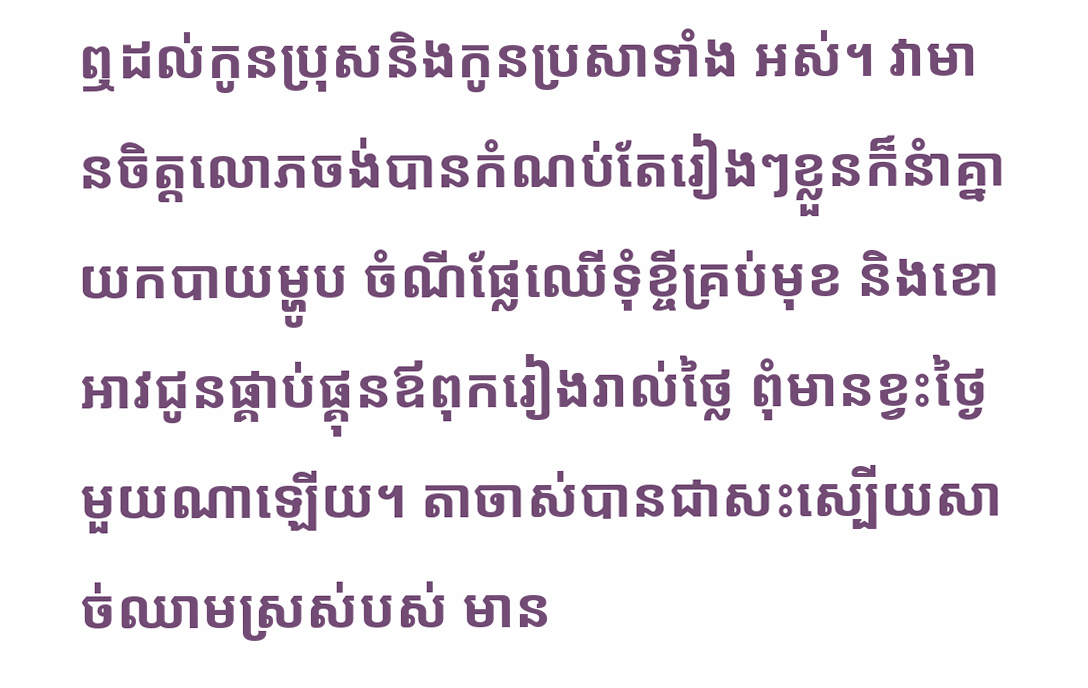ឮដល់កូនប្រុសនិងកូនប្រសាទាំង អស់។ វាមានចិត្តលោភចង់បានកំណប់តែរៀងៗខ្លួនក៏នំាគ្នាយកបាយម្ហូប ចំណីផ្លែឈើទុំខ្ចីគ្រប់មុខ និងខោអាវជូនផ្គាប់ផ្គុនឪពុករៀងរាល់ថ្លៃ ពុំមានខ្វះថ្ងៃមួយណាឡើយ។ តាចាស់បានជាសះស្បើយសាច់ឈាមស្រស់បស់ មាន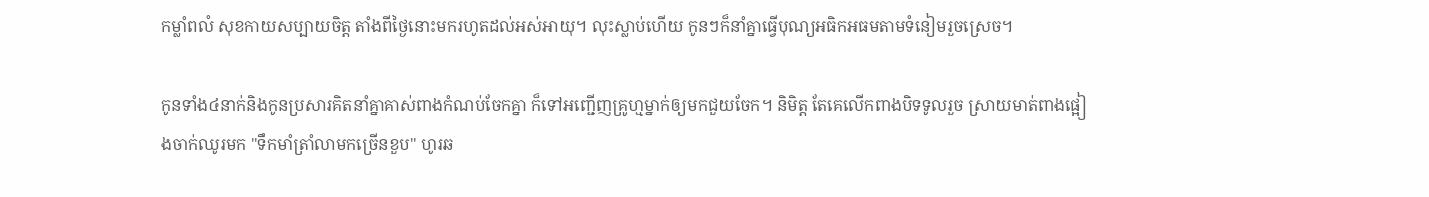កម្លាំពលំ សុខកាយសប្បាយចិត្ត តាំងពីថ្ងៃនោះមករហូតដល់អស់អាយុ។ លុះស្លាប់ហើយ កូនៗក៏នាំគ្នាធ្វើបុណ្យអធិកអធមតាមទំនៀមរួចស្រេច។

កូនទាំង៤នាក់និងកូនប្រសារគិតនាំគ្នាគាស់ពាងកំណប់ចែកគ្នា ក៏ទៅអញ្ជើញគ្រូហ្មម្នាក់ឲ្យមកជួយចែក។ និមិត្ត តែគេលើកពាងបិទទូលរួច ស្រាយមាត់ពាងផ្អៀងចាក់ឈូរមក "ទឹកមាំត្រាំលាមកច្រើនខួប" ហូរឆ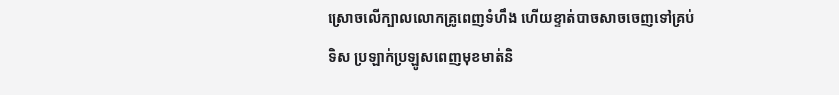ស្រោចលើក្បាលលោកគ្រូពេញទំហឹង ហើយខ្ទាត់បាចសាចចេញទៅគ្រប់ទិស ប្រឡាក់ប្រឡូសពេញមុខមាត់និ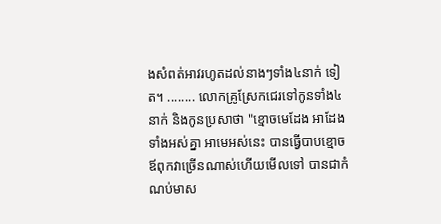ងសំពត់អាវរហូតដល់នាងៗទាំង៤នាក់ ទៀត។ ........ លោកគ្រូស្រែកជេរទៅកូនទាំង៤នាក់ និងកូនប្រសាថា "ខ្មោចមេដែង អាដែងទាំងអស់គ្នា អាមេអស់នេះ បានធ្វើបាបខ្មោចឪពុកវាច្រើនណាស់ហើយមើលទៅ បានជាកំណប់មាស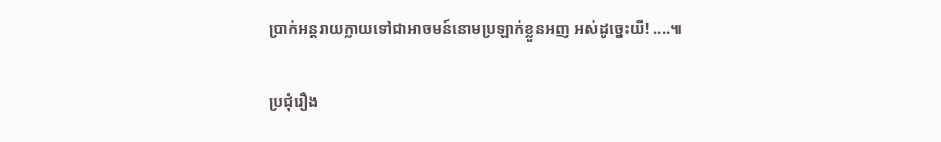ប្រាក់អន្តរាយក្លាយទៅជាអាចមន៍នោមប្រឡាក់ខ្លួនអញ អស់ដូច្នេះយី! ....៕

ប្រជុំរឿង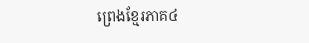ព្រេងខ្មែរភាគ៤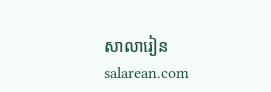សាលារៀន salarean.com